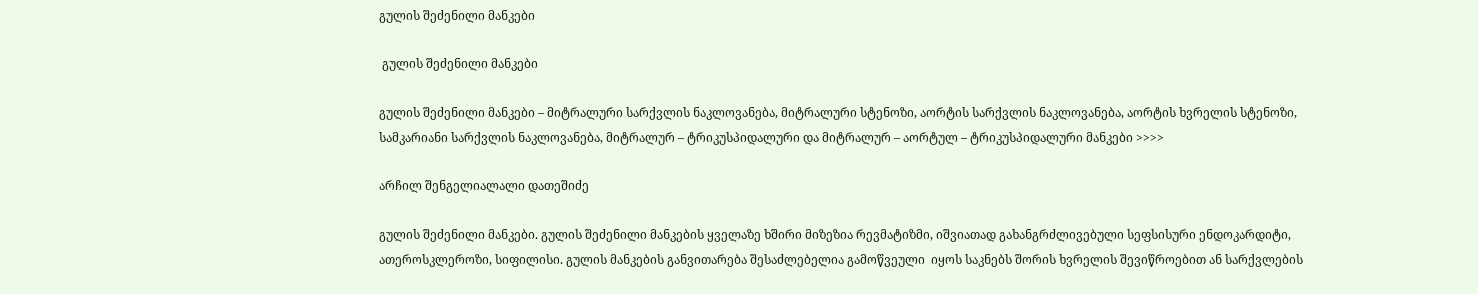გულის შეძენილი მანკები

 გულის შეძენილი მანკები

გულის შეძენილი მანკები – მიტრალური სარქვლის ნაკლოვანება, მიტრალური სტენოზი, აორტის სარქვლის ნაკლოვანება, აორტის ხვრელის სტენოზი,  სამკარიანი სარქვლის ნაკლოვანება, მიტრალურ – ტრიკუსპიდალური და მიტრალურ – აორტულ – ტრიკუსპიდალური მანკები >>>>

არჩილ შენგელიალალი დათეშიძე

გულის შეძენილი მანკები. გულის შეძენილი მანკების ყველაზე ხშირი მიზეზია რევმატიზმი, იშვიათად გახანგრძლივებული სეფსისური ენდოკარდიტი, ათეროსკლეროზი, სიფილისი. გულის მანკების განვითარება შესაძლებელია გამოწვეული  იყოს საკნებს შორის ხვრელის შევიწროებით ან სარქვლების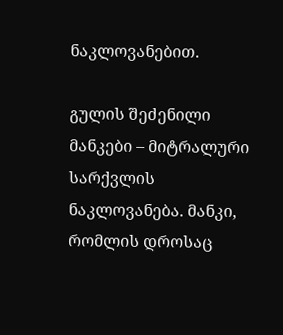ნაკლოვანებით.

გულის შეძენილი მანკები – მიტრალური სარქვლის ნაკლოვანება. მანკი, რომლის დროსაც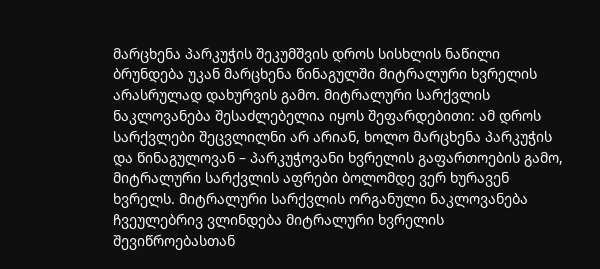მარცხენა პარკუჭის შეკუმშვის დროს სისხლის ნაწილი ბრუნდება უკან მარცხენა წინაგულში მიტრალური ხვრელის არასრულად დახურვის გამო. მიტრალური სარქვლის ნაკლოვანება შესაძლებელია იყოს შეფარდებითი: ამ დროს სარქვლები შეცვლილნი არ არიან, ხოლო მარცხენა პარკუჭის და წინაგულოვან – პარკუჭოვანი ხვრელის გაფართოების გამო, მიტრალური სარქვლის აფრები ბოლომდე ვერ ხურავენ ხვრელს. მიტრალური სარქვლის ორგანული ნაკლოვანება ჩვეულებრივ ვლინდება მიტრალური ხვრელის შევიწროებასთან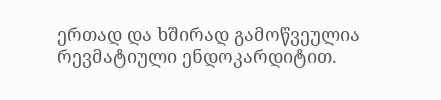ერთად და ხშირად გამოწვეულია რევმატიული ენდოკარდიტით.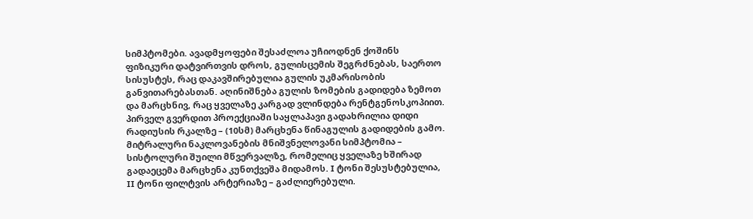სიმპტომები. ავადმყოფები შესაძლოა უჩიოდნენ ქოშინს ფიზიკური დატვირთვის დროს, გულისცემის შეგრძნებას, საერთო სისუსტეს, რაც დაკავშირებულია გულის უკმარისობის განვითარებასთან. აღინიშნება გულის ზომების გადიდება ზემოთ და მარცხნივ, რაც ყველაზე კარგად ვლინდება რენტგენოსკოპიით. პირველ გვერდით პროექციაში საყლაპავი გადახრილია დიდი რადიუსის რკალზე – (10სმ) მარცხენა წინაგულის გადიდების გამო. მიტრალური ნაკლოვანების მნიშვნელოვანი სიმპტომია – სისტოლური შუილი მწვერვალზე, რომელიც ყველაზე ხშირად გადაეცემა მარცხენა კუნთქვეშა მიდამოს. I ტონი შესუსტებულია, II ტონი ფილტვის არტერიაზე – გაძლიერებული.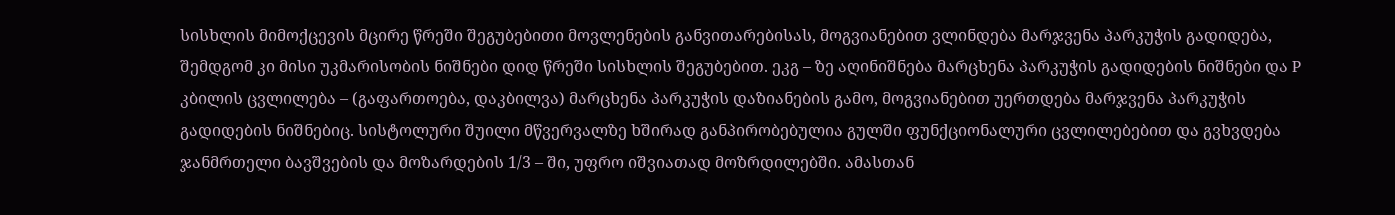სისხლის მიმოქცევის მცირე წრეში შეგუბებითი მოვლენების განვითარებისას, მოგვიანებით ვლინდება მარჯვენა პარკუჭის გადიდება, შემდგომ კი მისი უკმარისობის ნიშნები დიდ წრეში სისხლის შეგუბებით. ეკგ – ზე აღინიშნება მარცხენა პარკუჭის გადიდების ნიშნები და P კბილის ცვლილება – (გაფართოება, დაკბილვა) მარცხენა პარკუჭის დაზიანების გამო, მოგვიანებით უერთდება მარჯვენა პარკუჭის გადიდების ნიშნებიც. სისტოლური შუილი მწვერვალზე ხშირად განპირობებულია გულში ფუნქციონალური ცვლილებებით და გვხვდება ჯანმრთელი ბავშვების და მოზარდების 1/3 – ში, უფრო იშვიათად მოზრდილებში. ამასთან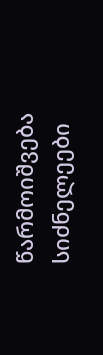წარმოიშვება სიძნელეები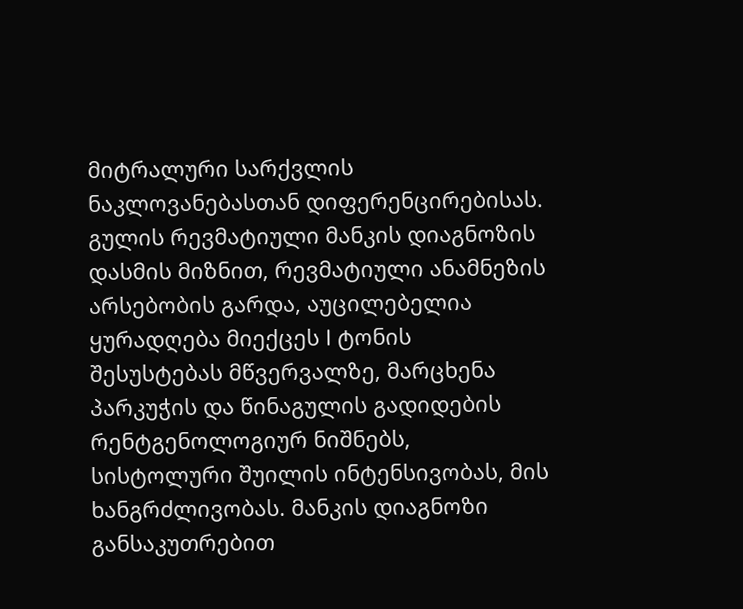მიტრალური სარქვლის ნაკლოვანებასთან დიფერენცირებისას. გულის რევმატიული მანკის დიაგნოზის დასმის მიზნით, რევმატიული ანამნეზის არსებობის გარდა, აუცილებელია ყურადღება მიექცეს I ტონის შესუსტებას მწვერვალზე, მარცხენა პარკუჭის და წინაგულის გადიდების რენტგენოლოგიურ ნიშნებს, სისტოლური შუილის ინტენსივობას, მის ხანგრძლივობას. მანკის დიაგნოზი განსაკუთრებით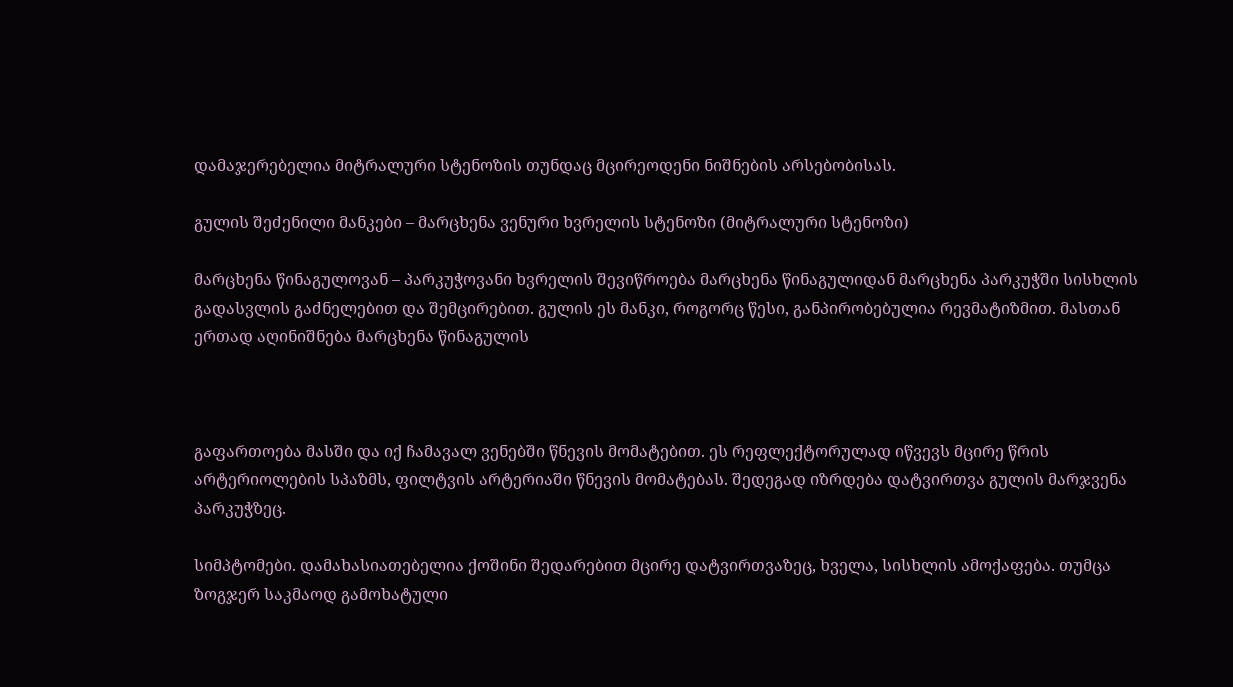დამაჯერებელია მიტრალური სტენოზის თუნდაც მცირეოდენი ნიშნების არსებობისას.

გულის შეძენილი მანკები – მარცხენა ვენური ხვრელის სტენოზი (მიტრალური სტენოზი)

მარცხენა წინაგულოვან – პარკუჭოვანი ხვრელის შევიწროება მარცხენა წინაგულიდან მარცხენა პარკუჭში სისხლის გადასვლის გაძნელებით და შემცირებით. გულის ეს მანკი, როგორც წესი, განპირობებულია რევმატიზმით. მასთან ერთად აღინიშნება მარცხენა წინაგულის



გაფართოება მასში და იქ ჩამავალ ვენებში წნევის მომატებით. ეს რეფლექტორულად იწვევს მცირე წრის არტერიოლების სპაზმს, ფილტვის არტერიაში წნევის მომატებას. შედეგად იზრდება დატვირთვა გულის მარჯვენა პარკუჭზეც.

სიმპტომები. დამახასიათებელია ქოშინი შედარებით მცირე დატვირთვაზეც, ხველა, სისხლის ამოქაფება. თუმცა ზოგჯერ საკმაოდ გამოხატული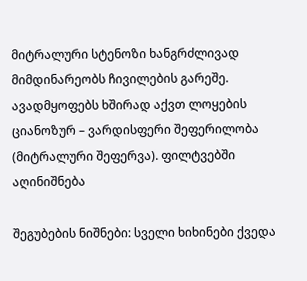მიტრალური სტენოზი ხანგრძლივად მიმდინარეობს ჩივილების გარეშე. ავადმყოფებს ხშირად აქვთ ლოყების ციანოზურ – ვარდისფერი შეფერილობა (მიტრალური შეფერვა). ფილტვებში აღინიშნება

შეგუბების ნიშნები: სველი ხიხინები ქვედა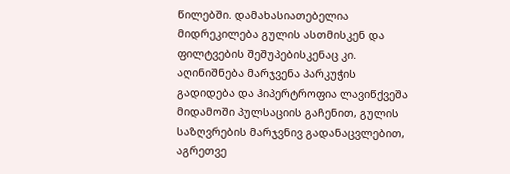წილებში. დამახასიათებელია მიდრეკილება გულის ასთმისკენ და ფილტვების შეშუპებისკენაც კი. აღინიშნება მარჯვენა პარკუჭის გადიდება და ჰიპერტროფია ლავიწქვეშა მიდამოში პულსაციის გაჩენით, გულის საზღვრების მარჯვნივ გადანაცვლებით, აგრეთვე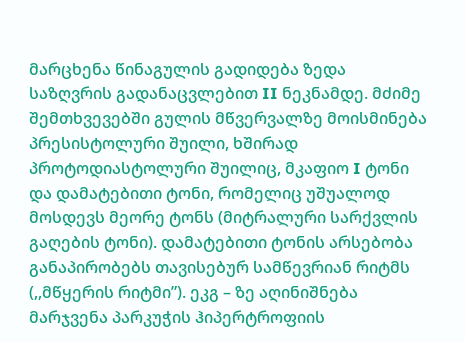მარცხენა წინაგულის გადიდება ზედა საზღვრის გადანაცვლებით II ნეკნამდე. მძიმე შემთხვევებში გულის მწვერვალზე მოისმინება პრესისტოლური შუილი, ხშირად პროტოდიასტოლური შუილიც, მკაფიო I ტონი და დამატებითი ტონი, რომელიც უშუალოდ მოსდევს მეორე ტონს (მიტრალური სარქვლის გაღების ტონი). დამატებითი ტონის არსებობა განაპირობებს თავისებურ სამწევრიან რიტმს (,,მწყერის რიტმი”). ეკგ – ზე აღინიშნება მარჯვენა პარკუჭის ჰიპერტროფიის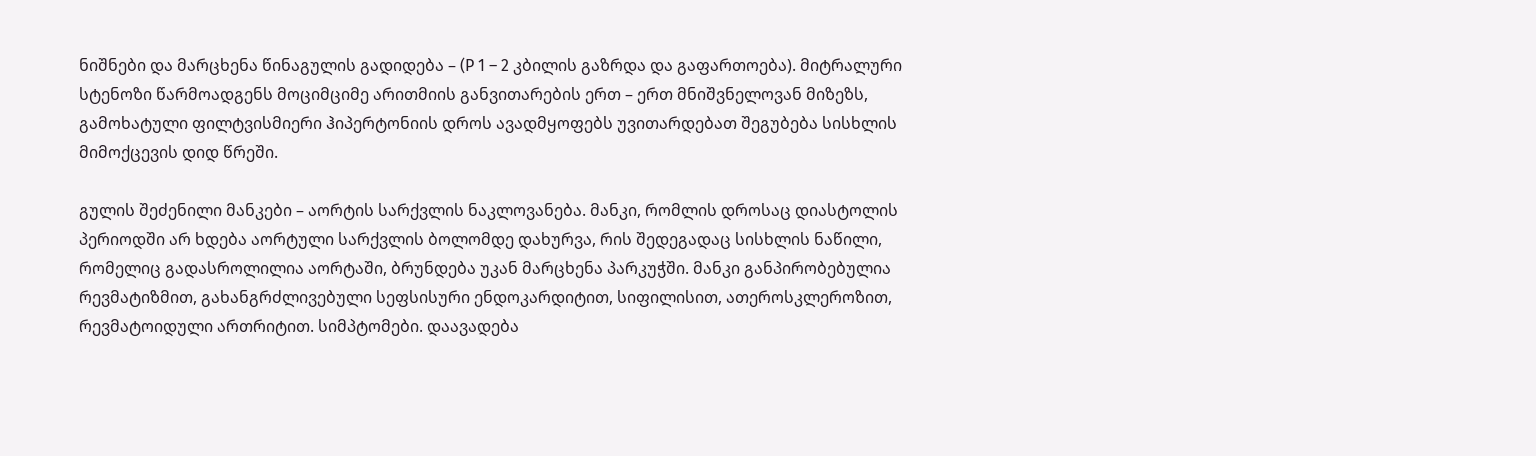ნიშნები და მარცხენა წინაგულის გადიდება – (P 1 – 2 კბილის გაზრდა და გაფართოება). მიტრალური სტენოზი წარმოადგენს მოციმციმე არითმიის განვითარების ერთ – ერთ მნიშვნელოვან მიზეზს, გამოხატული ფილტვისმიერი ჰიპერტონიის დროს ავადმყოფებს უვითარდებათ შეგუბება სისხლის მიმოქცევის დიდ წრეში.

გულის შეძენილი მანკები – აორტის სარქვლის ნაკლოვანება. მანკი, რომლის დროსაც დიასტოლის პერიოდში არ ხდება აორტული სარქვლის ბოლომდე დახურვა, რის შედეგადაც სისხლის ნაწილი, რომელიც გადასროლილია აორტაში, ბრუნდება უკან მარცხენა პარკუჭში. მანკი განპირობებულია რევმატიზმით, გახანგრძლივებული სეფსისური ენდოკარდიტით, სიფილისით, ათეროსკლეროზით, რევმატოიდული ართრიტით. სიმპტომები. დაავადება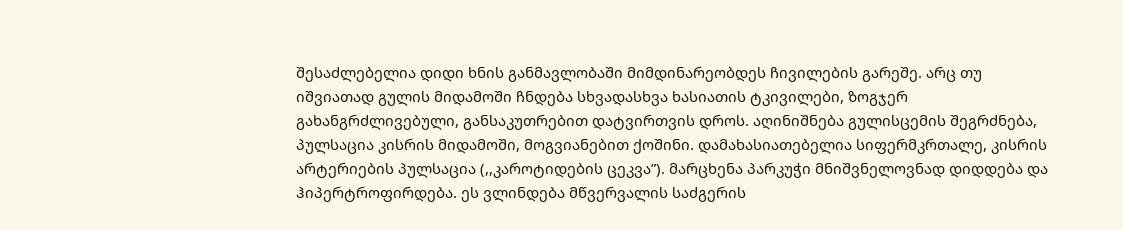შესაძლებელია დიდი ხნის განმავლობაში მიმდინარეობდეს ჩივილების გარეშე. არც თუ იშვიათად გულის მიდამოში ჩნდება სხვადასხვა ხასიათის ტკივილები, ზოგჯერ გახანგრძლივებული, განსაკუთრებით დატვირთვის დროს. აღინიშნება გულისცემის შეგრძნება, პულსაცია კისრის მიდამოში, მოგვიანებით ქოშინი. დამახასიათებელია სიფერმკრთალე, კისრის არტერიების პულსაცია (,,კაროტიდების ცეკვა”). მარცხენა პარკუჭი მნიშვნელოვნად დიდდება და ჰიპერტროფირდება. ეს ვლინდება მწვერვალის საძგერის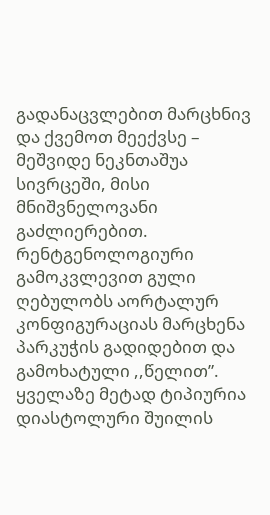გადანაცვლებით მარცხნივ და ქვემოთ მეექვსე – მეშვიდე ნეკნთაშუა სივრცეში, მისი მნიშვნელოვანი გაძლიერებით. რენტგენოლოგიური გამოკვლევით გული ღებულობს აორტალურ კონფიგურაციას მარცხენა პარკუჭის გადიდებით და გამოხატული ,,წელით”. ყველაზე მეტად ტიპიურია დიასტოლური შუილის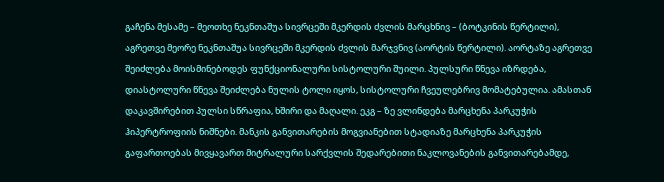გაჩენა მესამე – მეოთხე ნეკნთაშუა სივრცეში მკერდის ძვლის მარცხნივ – (ბოტკინის წერტილი), აგრეთვე მეორე ნეკნთაშუა სივრცეში მკერდის ძვლის მარჯვნივ (აორტის წერტილი). აორტაზე აგრეთვე შეიძლება მოისმინებოდეს ფუნქციონალური სისტოლური შუილი. პულსური წნევა იზრდება, დიასტოლური წნევა შეიძლება ნულის ტოლი იყოს, სისტოლური ჩვეულებრივ მომატებულია. ამასთან დაკავშირებით პულსი სწრაფია, ხშირი და მაღალი. ეკგ – ზე ვლინდება მარცხენა პარკუჭის ჰიპერტროფიის ნიშნები. მანკის განვითარების მოგვიანებით სტადიაზე მარცხენა პარკუჭის გაფართოებას მივყავართ მიტრალური სარქვლის შედარებითი ნაკლოვანების განვითარებამდე,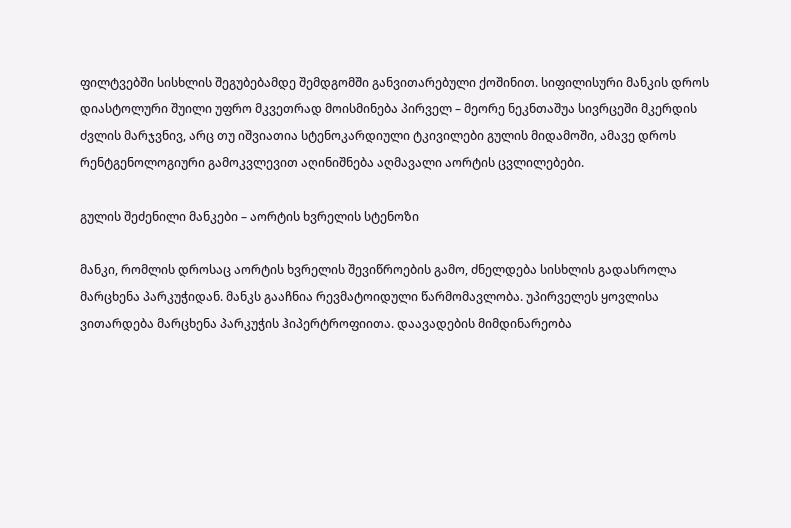ფილტვებში სისხლის შეგუბებამდე შემდგომში განვითარებული ქოშინით. სიფილისური მანკის დროს დიასტოლური შუილი უფრო მკვეთრად მოისმინება პირველ – მეორე ნეკნთაშუა სივრცეში მკერდის ძვლის მარჯვნივ, არც თუ იშვიათია სტენოკარდიული ტკივილები გულის მიდამოში, ამავე დროს რენტგენოლოგიური გამოკვლევით აღინიშნება აღმავალი აორტის ცვლილებები.

გულის შეძენილი მანკები – აორტის ხვრელის სტენოზი

მანკი, რომლის დროსაც აორტის ხვრელის შევიწროების გამო, ძნელდება სისხლის გადასროლა მარცხენა პარკუჭიდან. მანკს გააჩნია რევმატოიდული წარმომავლობა. უპირველეს ყოვლისა ვითარდება მარცხენა პარკუჭის ჰიპერტროფიითა. დაავადების მიმდინარეობა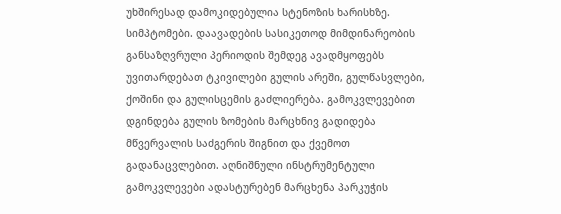უხშირესად დამოკიდებულია სტენოზის ხარისხზე. სიმპტომები. დაავადების სასიკეთოდ მიმდინარეობის განსაზღვრული პერიოდის შემდეგ ავადმყოფებს უვითარდებათ ტკივილები გულის არეში, გულწასვლები, ქოშინი და გულისცემის გაძლიერება. გამოკვლევებით დგინდება გულის ზომების მარცხნივ გადიდება მწვერვალის საძგერის შიგნით და ქვემოთ გადანაცვლებით. აღნიშნული ინსტრუმენტული  გამოკვლევები ადასტურებენ მარცხენა პარკუჭის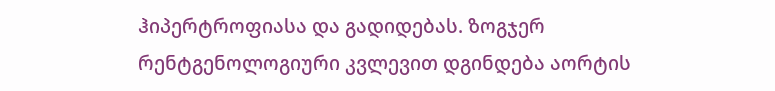ჰიპერტროფიასა და გადიდებას. ზოგჯერ რენტგენოლოგიური კვლევით დგინდება აორტის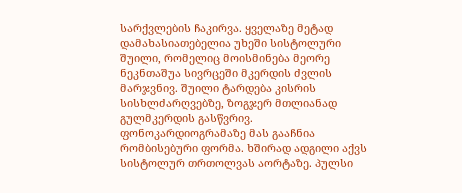სარქვლების ჩაკირვა. ყველაზე მეტად დამახასიათებელია უხეში სისტოლური შუილი, რომელიც მოისმინება მეორე ნეკნთაშუა სივრცეში მკერდის ძვლის მარჯვნივ. შუილი ტარდება კისრის სისხლძარღვებზე, ზოგჯერ მთლიანად გულმკერდის გასწვრივ. ფონოკარდიოგრამაზე მას გააჩნია რომბისებური ფორმა. ხშირად ადგილი აქვს სისტოლურ თრთოლვას აორტაზე. პულსი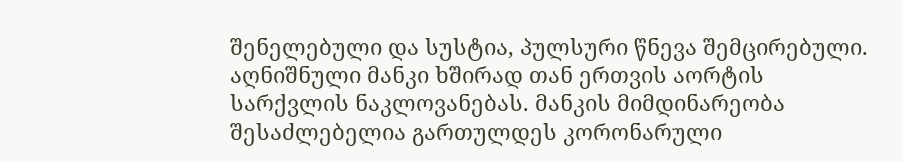შენელებული და სუსტია, პულსური წნევა შემცირებული. აღნიშნული მანკი ხშირად თან ერთვის აორტის სარქვლის ნაკლოვანებას. მანკის მიმდინარეობა შესაძლებელია გართულდეს კორონარული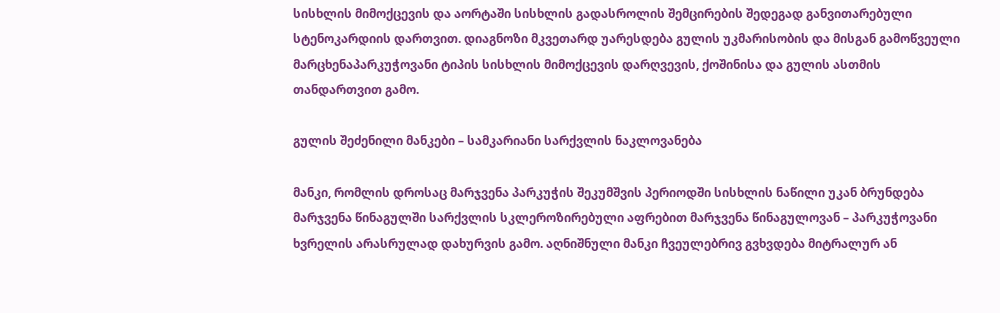სისხლის მიმოქცევის და აორტაში სისხლის გადასროლის შემცირების შედეგად განვითარებული სტენოკარდიის დართვით. დიაგნოზი მკვეთარდ უარესდება გულის უკმარისობის და მისგან გამოწვეული მარცხენაპარკუჭოვანი ტიპის სისხლის მიმოქცევის დარღვევის, ქოშინისა და გულის ასთმის თანდართვით გამო.

გულის შეძენილი მანკები – სამკარიანი სარქვლის ნაკლოვანება

მანკი, რომლის დროსაც მარჯვენა პარკუჭის შეკუმშვის პერიოდში სისხლის ნაწილი უკან ბრუნდება მარჯვენა წინაგულში სარქვლის სკლეროზირებული აფრებით მარჯვენა წინაგულოვან – პარკუჭოვანი ხვრელის არასრულად დახურვის გამო. აღნიშნული მანკი ჩვეულებრივ გვხვდება მიტრალურ ან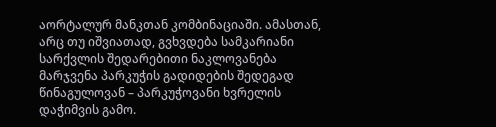აორტალურ მანკთან კომბინაციაში. ამასთან, არც თუ იშვიათად, გვხვდება სამკარიანი სარქვლის შედარებითი ნაკლოვანება მარჯვენა პარკუჭის გადიდების შედეგად წინაგულოვან – პარკუჭოვანი ხვრელის დაჭიმვის გამო.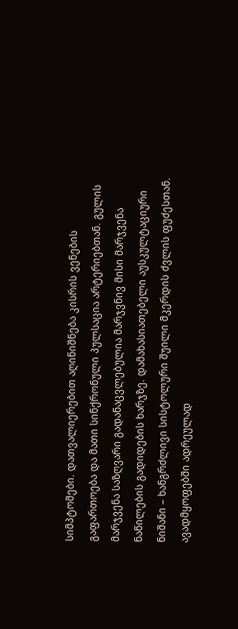სიმპტომები. დათვალიერებით აღინიშნება კისრის ვენების გაფართოება და მათი სინქრონული პულსაცია არტერიებთან. გულის მარჯვენა საზღვარი გადანაცვლებულია მარჯვნივ მისი მარჯვენა ნაწილების გადიდების ხარჯზე. დამახასიათებელი აუსკულტაციური ნიშანი – ხანგრძლივი სისტოლური შუილი მკერდის ძვლის ფუძესთან. ავადმყოფებში ადრეულად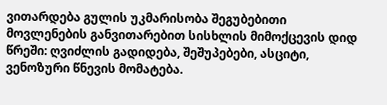ვითარდება გულის უკმარისობა შეგუბებითი მოვლენების განვითარებით სისხლის მიმოქცევის დიდ წრეში: ღვიძლის გადიდება, შეშუპებები, ასციტი, ვენოზური წნევის მომატება.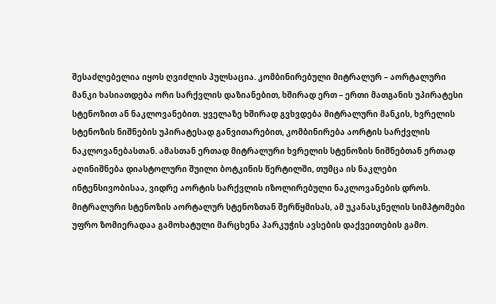შესაძლებელია იყოს ღვიძლის პულსაცია. კომბინირებული მიტრალურ – აორტალური მანკი ხასიათდება ორი სარქვლის დაზიანებით, ხშირად ერთ – ერთი მათგანის უპირატესი სტენოზით ან ნაკლოვანებით. ყველაზე ხშირად გვხვდება მიტრალური მანკის, ხვრელის სტენოზის ნიშნების უპირატესად განვითარებით, კომბინირება აორტის სარქვლის ნაკლოვანებასთან. ამასთან ერთად მიტრალური ხვრელის სტენოზის ნიშნებთან ერთად აღინიშნება დიასტოლური შუილი ბოტკინის წერტილში, თუმცა ის ნაკლები ინტენსივობისაა, ვიდრე აორტის სარქვლის იზოლირებული ნაკლოვანების დროს. მიტრალური სტენოზის აორტალურ სტენოზთან შერწყმისას, ამ უკანასკნელის სიმპტომები უფრო ზომიერადაა გამოხატული მარცხენა პარკუჭის ავსების დაქვეითების გამო.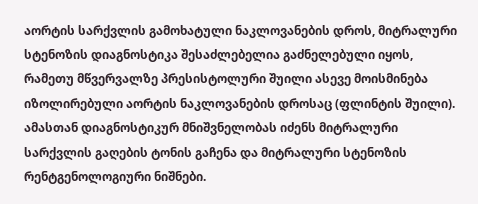აორტის სარქვლის გამოხატული ნაკლოვანების დროს, მიტრალური სტენოზის დიაგნოსტიკა შესაძლებელია გაძნელებული იყოს, რამეთუ მწვერვალზე პრესისტოლური შუილი ასევე მოისმინება იზოლირებული აორტის ნაკლოვანების დროსაც (ფლინტის შუილი). ამასთან დიაგნოსტიკურ მნიშვნელობას იძენს მიტრალური სარქვლის გაღების ტონის გაჩენა და მიტრალური სტენოზის რენტგენოლოგიური ნიშნები.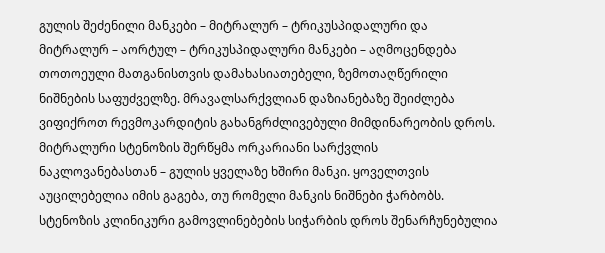გულის შეძენილი მანკები – მიტრალურ – ტრიკუსპიდალური და მიტრალურ – აორტულ – ტრიკუსპიდალური მანკები – აღმოცენდება თოთოეული მათგანისთვის დამახასიათებელი, ზემოთაღწერილი ნიშნების საფუძველზე. მრავალსარქვლიან დაზიანებაზე შეიძლება ვიფიქროთ რევმოკარდიტის გახანგრძლივებული მიმდინარეობის დროს. მიტრალური სტენოზის შერწყმა ორკარიანი სარქვლის ნაკლოვანებასთან – გულის ყველაზე ხშირი მანკი. ყოველთვის აუცილებელია იმის გაგება, თუ რომელი მანკის ნიშნები ჭარბობს. სტენოზის კლინიკური გამოვლინებების სიჭარბის დროს შენარჩუნებულია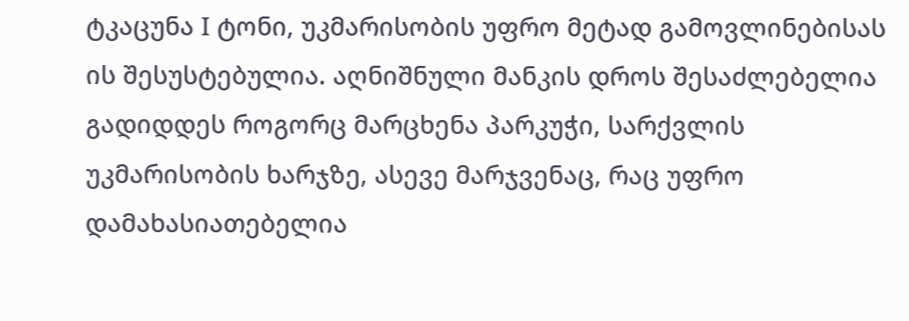ტკაცუნა I ტონი, უკმარისობის უფრო მეტად გამოვლინებისას ის შესუსტებულია. აღნიშნული მანკის დროს შესაძლებელია გადიდდეს როგორც მარცხენა პარკუჭი, სარქვლის უკმარისობის ხარჯზე, ასევე მარჯვენაც, რაც უფრო დამახასიათებელია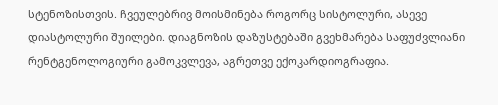სტენოზისთვის. ჩვეულებრივ მოისმინება როგორც სისტოლური, ასევე დიასტოლური შუილები. დიაგნოზის დაზუსტებაში გვეხმარება საფუძვლიანი რენტგენოლოგიური გამოკვლევა, აგრეთვე ექოკარდიოგრაფია.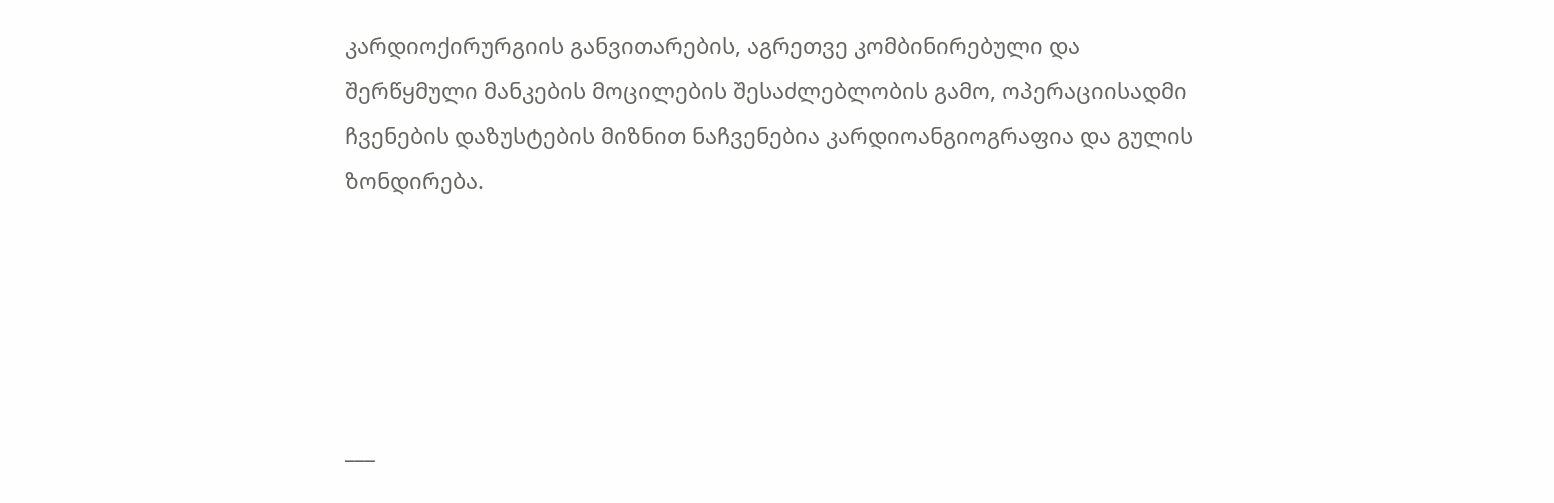კარდიოქირურგიის განვითარების, აგრეთვე კომბინირებული და შერწყმული მანკების მოცილების შესაძლებლობის გამო, ოპერაციისადმი ჩვენების დაზუსტების მიზნით ნაჩვენებია კარდიოანგიოგრაფია და გულის ზონდირება.





___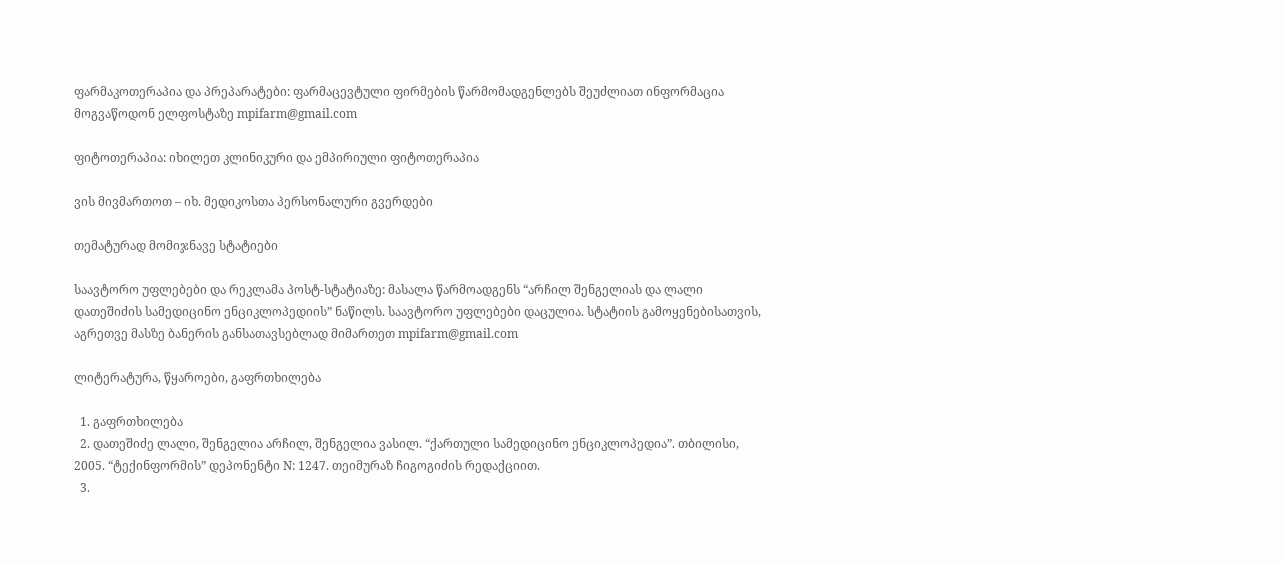ფარმაკოთერაპია და პრეპარატები: ფარმაცევტული ფირმების წარმომადგენლებს შეუძლიათ ინფორმაცია მოგვაწოდონ ელფოსტაზე mpifarm@gmail.com

ფიტოთერაპია: იხილეთ კლინიკური და ემპირიული ფიტოთერაპია

ვის მივმართოთ – იხ. მედიკოსთა პერსონალური გვერდები

თემატურად მომიჯნავე სტატიები

საავტორო უფლებები და რეკლამა პოსტ-სტატიაზე: მასალა წარმოადგენს “არჩილ შენგელიას და ლალი დათეშიძის სამედიცინო ენციკლოპედიის” ნაწილს. საავტორო უფლებები დაცულია. სტატიის გამოყენებისათვის, აგრეთვე მასზე ბანერის განსათავსებლად მიმართეთ mpifarm@gmail.com

ლიტერატურა, წყაროები, გაფრთხილება

  1. გაფრთხილება
  2. დათეშიძე ლალი, შენგელია არჩილ, შენგელია ვასილ. “ქართული სამედიცინო ენციკლოპედია”. თბილისი, 2005. “ტექინფორმის” დეპონენტი N: 1247. თეიმურაზ ჩიგოგიძის რედაქციით.
  3.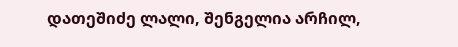დათეშიძე ლალი, შენგელია არჩილ,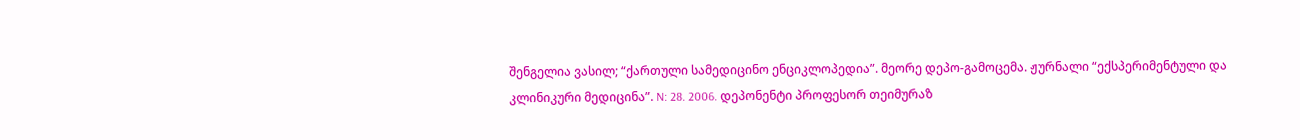შენგელია ვასილ; “ქართული სამედიცინო ენციკლოპედია”. მეორე დეპო-გამოცემა. ჟურნალი “ექსპერიმენტული და კლინიკური მედიცინა”. N: 28. 2006. დეპონენტი პროფესორ თეიმურაზ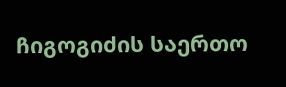ჩიგოგიძის საერთო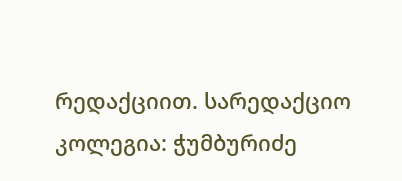რედაქციით. სარედაქციო კოლეგია: ჭუმბურიძე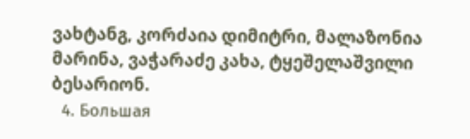ვახტანგ, კორძაია დიმიტრი, მალაზონია მარინა, ვაჭარაძე კახა, ტყეშელაშვილი ბესარიონ.
  4. Большая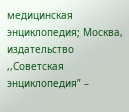медицинская энциклопедия; Москва, издательство ,,Советская энциклопедия” –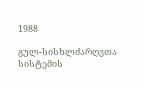1988

გულ-სისხლძარღვთა სისტემის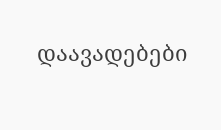დაავადებები